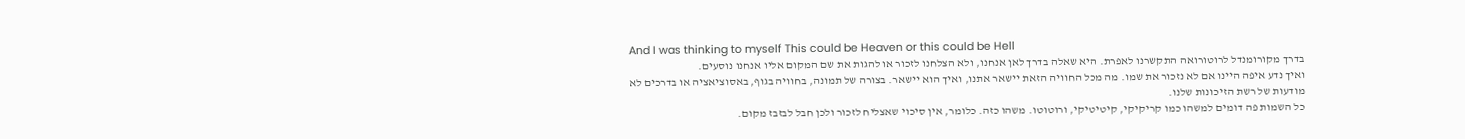And I was thinking to myself This could be Heaven or this could be Hell
בדרך מקורומנדל לרוטורואה התקשרנו לאפרת. היא שאלה בדרך לאן אנחנו, ולא הצלחנו לזכור או להגות את שם המקום אליו אנחנו נוסעים.
ואיך נדע איפה היינו אם לא נזכור את שמו. מה מכל החוויה הזאת יישאר אתנו, ואיך הוא יישאר. בצורה של תמונה, בחוויה בגוף, באסוציאציה או בדרכים לא מודעות של רשת הזיכונות שלנו.
כל השמות פה דומים למשהו כמו קריקיקי, קיטיטיקי, ורוטוטו. משהו כזה. כלומר, אין סיכוי שאצליח לזכור ולכן חבל לבזבז מקום.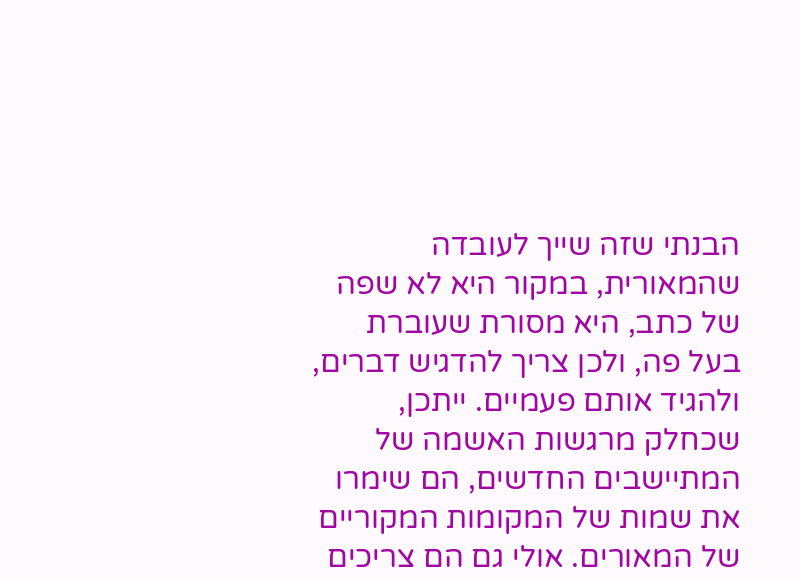הבנתי שזה שייך לעובדה שהמאורית, במקור היא לא שפה של כתב, היא מסורת שעוברת בעל פה, ולכן צריך להדגיש דברים, ולהגיד אותם פעמיים. ייתכן, שכחלק מרגשות האשמה של המתיישבים החדשים, הם שימרו את שמות של המקומות המקוריים של המאורים. אולי גם הם צריכים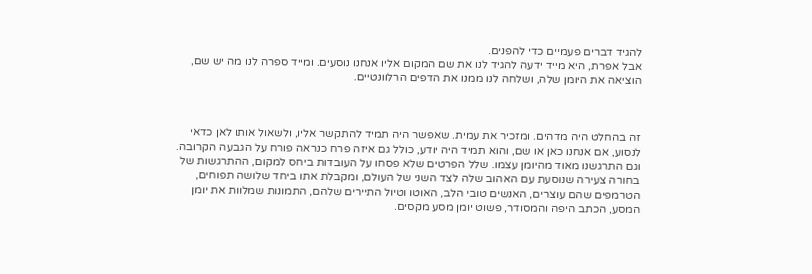להגיד דברים פעמיים כדי להפנים.
אבל אפרת, היא מייד ידעה להגיד לנו את שם המקום אליו אנחנו נוסעים. ומייד ספרה לנו מה יש שם, הוציאה את היומן שלה, ושלחה לנו ממנו את הדפים הרלוונטיים.



זה בהחלט היה מדהים. ומזכיר את עמית. שאפשר היה תמיד להתקשר אליו, ולשאול אותו לאן כדאי לנסוע, אם אנחנו כאן או שם, והוא תמיד היה יודע, כולל גם איזה פרח כנראה פורח על הגבעה הקרובה.
וגם התרגשנו מאוד מהיומן עצמו. שלל הפרטים שלא פסחו על העובדות ביחס למקום, ההתרגשות של בחורה צעירה שנוסעת עם האהוב שלה לצד השני של העולם, ומקבלת אתו ביחד שלושה תפוחים, הטרמפים שהם עוצרים, האנשים טובי הלב, האוטו וטיול התיירים שלהם, התמונות שמלוות את יומן המסע, הכתב היפה והמסודר, פשוט יומן מסע מקסים.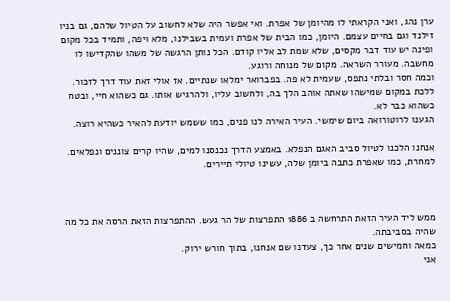ערן נהג, ואני הקראתי לו מהיומן של אפרת. ואי אפשר היה שלא לחשוב על הטיול שלהם, גם בניו זילנד וגם בחיים עצמם. היומן, כמו הבית של אפרת ועמית בשבילנו, מלא ויפה, ותמיד בכל מקום ופינה יש עוד דבר מקסים, שלא שמת לב אליו קודם. הכל נותן הרגשה של משהו שהקדישו לו מחשבה. מעורר השראה. מקום של מנוחה ורוגע.
וכמה חסר ובלתי נתפס, שעמית לא פה. בפברואר ימלאו שנתיים. אז אולי זאת עוד דרך לזכור. ללכת במקום שמישהו שאתה אוהב הלך בה, ולחשוב עליו, ולהרגיש אותו. גם כשהוא חיי, ובטח כשהוא כבר לא.
הגענו לרוטורואה ביום שימשי. העיר האירה לנו פנים, כמו ששמש יודעת להאיר כשהיא רוצה.

אנחנו הלכנו לטיול סביב האגם הנפלא. באמצע הדרך נכנסנו למים, שהיו קרים צוננים ונפלאים.
למחרת, כמו שאפרת כתבה ביומן שלה, עשינו טיולי תיירים.



ממש ליד העיר הזאת התרחשה ב 1886 התפרצות של הר געש. ההתפרצות הזאת הרסה את כל מה שהיה בסביבתה.
כמאה וחמישים שנים אחר כך, צעדנו שם אנחנו, בתוך חורש ירוק.
אני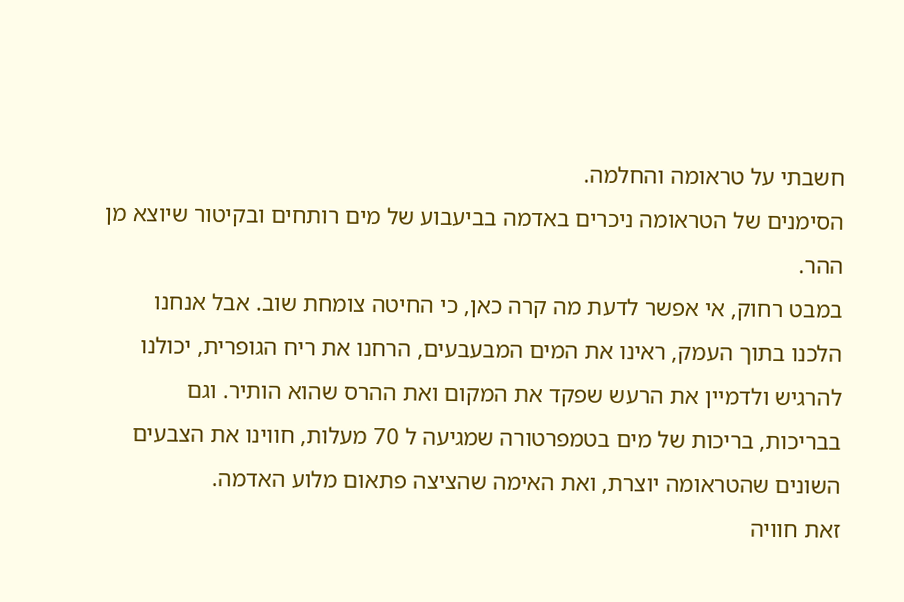חשבתי על טראומה והחלמה.
הסימנים של הטראומה ניכרים באדמה בביעבוע של מים רותחים ובקיטור שיוצא מן ההר.
במבט רחוק, אי אפשר לדעת מה קרה כאן, כי החיטה צומחת שוב. אבל אנחנו הלכנו בתוך העמק, ראינו את המים המבעבעים, הרחנו את ריח הגופרית, יכולנו להרגיש ולדמיין את הרעש שפקד את המקום ואת ההרס שהוא הותיר. וגם בבריכות, בריכות של מים בטמפרטורה שמגיעה ל 70 מעלות, חווינו את הצבעים השונים שהטראומה יוצרת, ואת האימה שהציצה פתאום מלוע האדמה.
זאת חוויה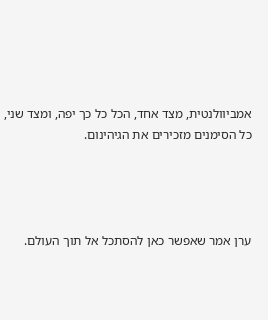אמביוולנטית, מצד אחד, הכל כל כך יפה, ומצד שני, כל הסימנים מזכירים את הגיהינום.




ערן אמר שאפשר כאן להסתכל אל תוך העולם.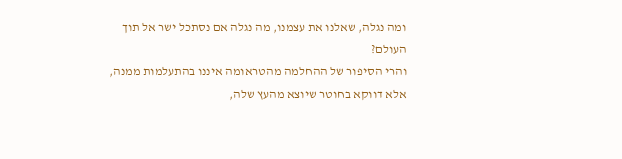ומה נגלה, שאלנו את עצמנו, מה נגלה אם נסתכל ישר אל תוך העולם?
והרי הסיפור של ההחלמה מהטראומה איננו בהתעלמות ממנה, אלא דווקא בחוטר שיוצא מהעץ שלה,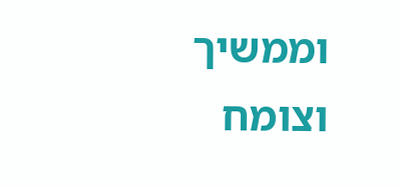וממשיך וצומח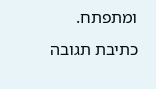ומתפתח.
כתיבת תגובה